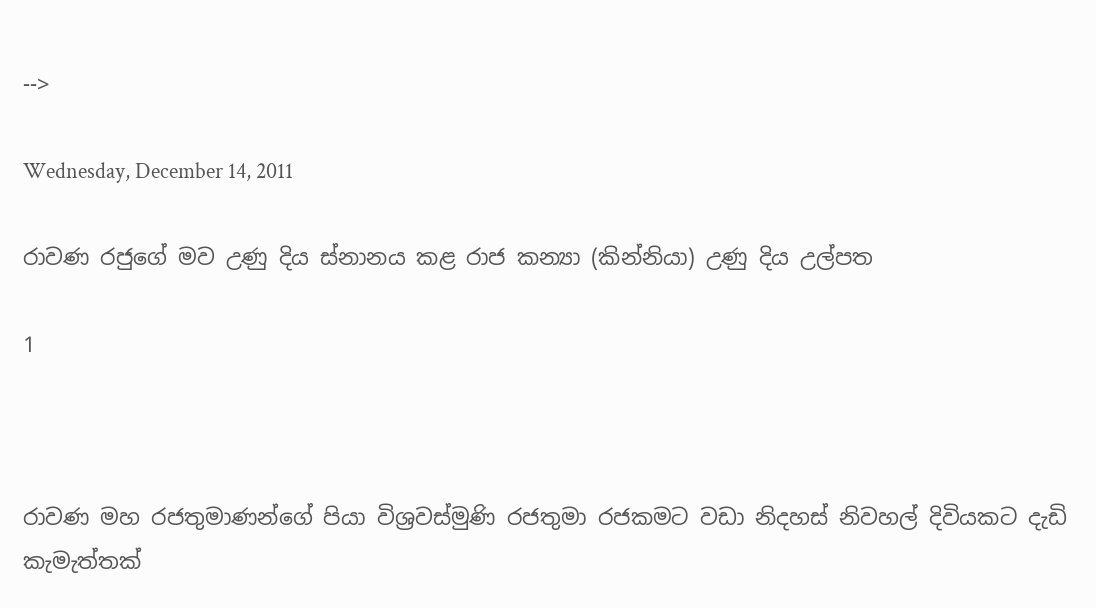-->

Wednesday, December 14, 2011

රාවණ රජුගේ මව උණු දිය ස්‌නානය කළ රාජ කන්‍යා (කින්නියා) උණු දිය උල්පත

1



රාවණ මහ රජතුමාණන්ගේ පියා විශ්‍රවස්‌මුණි රජතුමා රජකමට වඩා නිදහස්‌ නිවහල් දිවියකට දැඩි කැමැත්තක්‌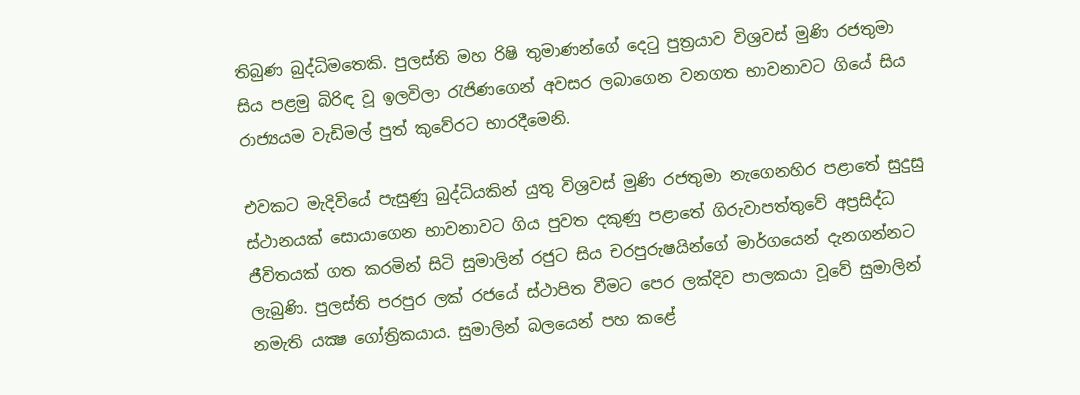තිබුණ බුද්ධිමතෙකි. පුලස්‌ති මහ රිෂි තුමාණන්ගේ දෙටු පුත්‍රයාව විශ්‍රවස්‌ මුණි රජතුමා සිය පළමු බිරිඳ වූ ඉලවිලා රැජිණගෙන් අවසර ලබාගෙන වනගත භාවනාවට ගියේ සිය රාජ්‍යයම වැඩිමල් පුත් කුවේරට භාරදීමෙනි.

එවකට මැදිවියේ පැසුණු බුද්ධියකින් යුතු විශ්‍රවස්‌ මුණි රජතුමා නැගෙනහිර පළාතේ සුදුසු ස්‌ථානයක්‌ සොයාගෙන භාවනාවට ගිය පුවත දකුණු පළාතේ ගිරුවාපත්තුවේ අප්‍රසිද්ධ ජීවිතයක්‌ ගත කරමින් සිටි සුමාලින් රජුට සිය චරපුරුෂයින්ගේ මාර්ගයෙන් දැනගන්නට ලැබුණි. පුලස්‌ති පරපුර ලක්‌ රජයේ ස්‌ථාපිත වීමට පෙර ලක්‌දිව පාලකයා වූවේ සුමාලින් නමැති යක්‍ෂ ගෝත්‍රිකයාය. සුමාලින් බලයෙන් පහ කළේ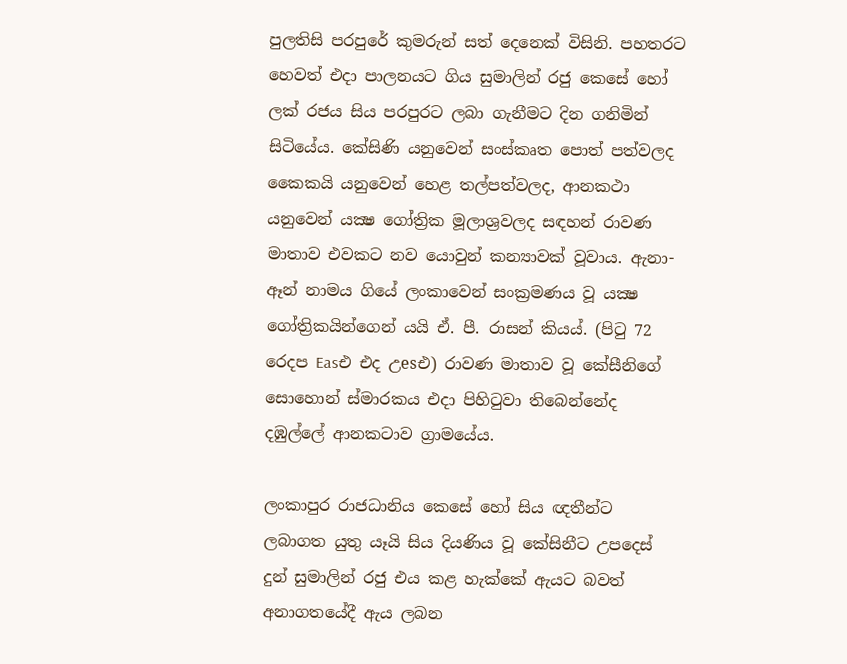පුලතිසි පරපුරේ කුමරුන් සත් දෙනෙක්‌ විසිනි. පහතරට හෙවත් එදා පාලනයට ගිය සුමාලින් රජු කෙසේ හෝ ලක්‌ රජය සිය පරපුරට ලබා ගැනීමට දින ගනිමින් සිටියේය. කේසිණි යනුවෙන් සංස්‌කෘත පොත් පත්වලද කෛකයි යනුවෙන් හෙළ තල්පත්වලද, ආනකථා යනුවෙන් යක්‍ෂ ගෝත්‍රික මූලාශ්‍රවලද සඳහන් රාවණ මාතාව එවකට නව යොවුන් කන්‍යාවක්‌ වූවාය. ඇනා-ඈන් නාමය ගියේ ලංකාවෙන් සංක්‍රමණය වූ යක්‍ෂ ගෝත්‍රිකයින්ගෙන් යයි ඒ. පී. රාසන් කියය්. (පිටු 72 රෙදප Easඑ එද උesඑ) රාවණ මාතාව වූ කේසීනිගේ සොහොන් ස්‌මාරකය එදා පිහිටුවා තිබෙන්නේද දඹුල්ලේ ආනකටාව ග්‍රාමයේය.

ලංකාපුර රාජධානිය කෙසේ හෝ සිය ඥතීන්ට ලබාගත යුතු යෑයි සිය දියණිය වූ කේසිනීට උපදෙස්‌ දුන් සුමාලින් රජු එය කළ හැක්‌කේ ඇයට බවත් අනාගතයේදී ඇය ලබන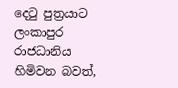දෙටු පුත්‍රයාට ලංකාපුර රාජධානිය හිමිවන බවත්,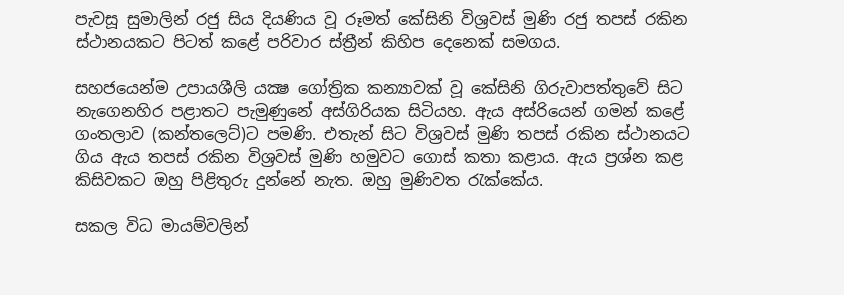පැවසූ සුමාලින් රජු සිය දියණිය වූ රූමත් කේසිනි විශ්‍රවස්‌ මුණි රජු තපස්‌ රකින ස්‌ථානයකට පිටත් කළේ පරිවාර ස්‌ත්‍රීන් කිහිප දෙනෙක්‌ සමගය.

සහජයෙන්ම උපායශීලි යක්‍ෂ ගෝත්‍රික කන්‍යාවක්‌ වූ කේසිනි ගිරුවාපත්තුවේ සිට නැගෙනහිර පළාතට පැමුණුනේ අස්‌ගිරියක සිටියහ. ඇය අස්‌රියෙන් ගමන් කළේ ගංතලාව (කන්තලෙට්‌)ට පමණි. එතැන් සිට විශ්‍රවස්‌ මුණි තපස්‌ රකින ස්‌ථානයට ගිය ඇය තපස්‌ රකින විශ්‍රවස්‌ මුණි හමුවට ගොස්‌ කතා කළාය. ඇය ප්‍රශ්න කළ කිසිවකට ඔහු පිළිතුරු දුන්නේ නැත. ඔහු මුණිවත රැක්‌කේය.

සකල විධ මායම්වලින්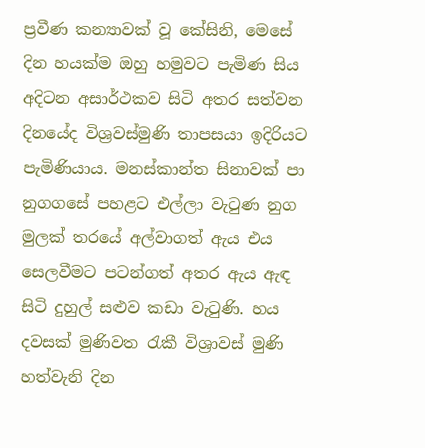ප්‍රවීණ කන්‍යාවක්‌ වූ කේසිනි, මෙසේ දින හයක්‌ම ඔහු හමුවට පැමිණ සිය අදිටන අසාර්ථකව සිටි අතර සත්වන දිනයේද විශ්‍රවස්‌මුණි තාපසයා ඉදිරියට පැමිණියාය. මනස්‌කාන්ත සිනාවක්‌ පා නුගගසේ පහළට එල්ලා වැටුණ නුග මුලක්‌ තරයේ අල්වාගත් ඇය එය සෙලවීමට පටන්ගත් අතර ඇය ඇඳ සිටි දුහුල් සළුව කඩා වැටුණි. හය දවසක්‌ මුණිවත රැකී විශ්‍රාවස්‌ මුණි හත්වැනි දින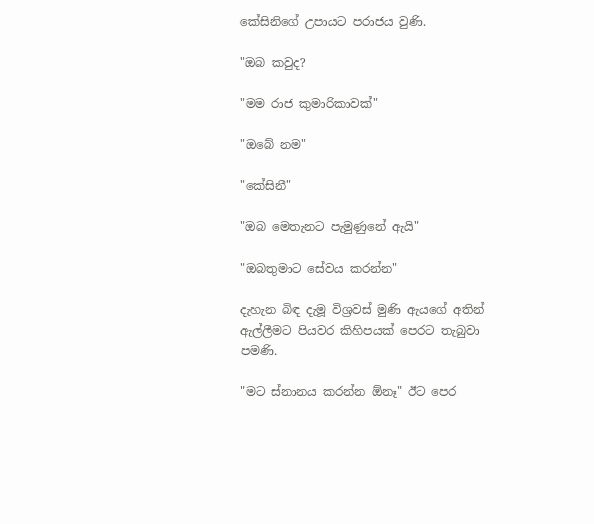කේසිනිගේ උපායට පරාජය වුණි.

"ඔබ කවුද?

"මම රාජ කුමාරිකාවක්‌"

"ඔබේ නම"

"කේසිනී"

"ඔබ මෙතැනට පැමුණුනේ ඇයි"

"ඔබතුමාට සේවය කරන්න"

දැහැන බිඳ දැමූ විශ්‍රවස්‌ මුණි ඇයගේ අතින් ඇල්ලීමට පියවර කිහිපයක්‌ පෙරට තැබුවා පමණි.

"මට ස්‌නානය කරන්න ඕනෑ" ඊට පෙර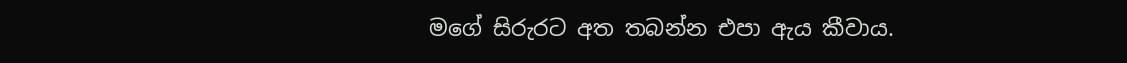මගේ සිරුරට අත තබන්න එපා ඇය කීවාය.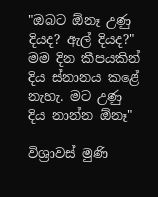"ඔබට ඕනෑ උණු දියද? ඇල් දියද?" මම දින කීපයකින් දිය ස්‌නානය කළේ නැහැ. මට උණු දිය නාන්න ඕනෑ"

විශ්‍රාවස්‌ මුණි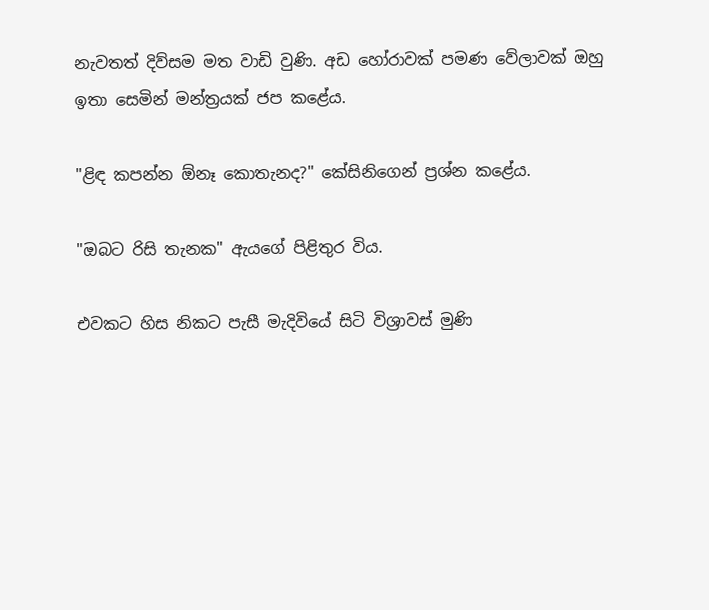නැවතත් දිව්සම මත වාඩි වුණි. අඩ හෝරාවක්‌ පමණ වේලාවක්‌ ඔහු ඉතා සෙමින් මන්ත්‍රයක්‌ ජප කළේය.

"ළිඳ කපන්න ඕනෑ කොතැනද?" කේසිනිගෙන් ප්‍රශ්න කළේය.

"ඔබට රිසි තැනක" ඇයගේ පිළිතුර විය.

එවකට හිස නිකට පැසී මැදිවියේ සිටි විශ්‍රාවස්‌ මුණි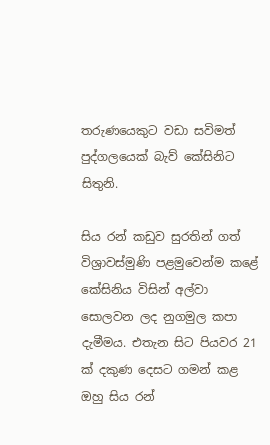තරුණයෙකුට වඩා සවිමත් පුද්ගලයෙක්‌ බැව් කේසිනිට සිතුනි.

සිය රන් කඩුව සුරතින් ගත් විශ්‍රාවස්‌මුණි පළමුවෙන්ම කළේ කේසිනිය විසින් අල්වා සොලවන ලද නුගමුල කපා දැමීමය. එතැන සිට පියවර 21 ක්‌ දකුණ දෙසට ගමන් කළ ඔහු සිය රන්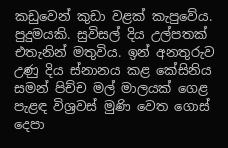කඩුවෙන් කුඩා වළක්‌ කැපුවේය. පුදුමයකි. සුවිසල් දිය උල්පතක්‌ එතැනින් මතුවිය. ඉන් අනතුරුව උණු දිය ස්‌නානය කළ කේසිනිය සමන් පිච්ච මල් මාලයක්‌ ගෙළ පැළඳ විශ්‍රවස්‌ මුණි වෙත ගොස්‌ දෙපා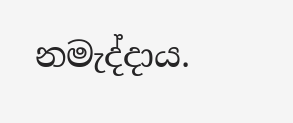නමැද්දාය.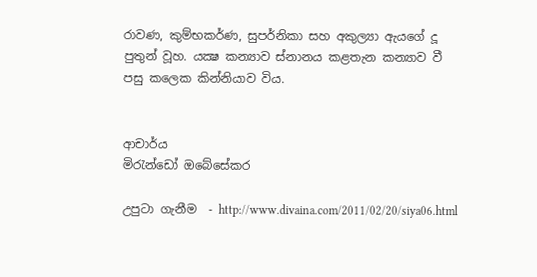රාවණ, කුම්භකර්ණ, සුපර්නිකා සහ අකුල්‍යා ඇයගේ දූ පුතුන් වූහ. යක්‍ෂ කන්‍යාව ස්‌නානය කළතැන කන්‍යාව වී පසු කලෙක කින්නියාව විය.


ආචාර්ය
මිරැන්ඩෝ ඔබේසේකර

උපුටා ගැනීම  - http://www.divaina.com/2011/02/20/siya06.html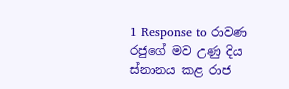1 Response to රාවණ රජුගේ මව උණු දිය ස්‌නානය කළ රාජ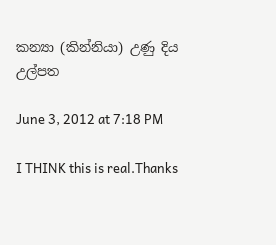කන්‍යා (කින්නියා) උණු දිය උල්පත

June 3, 2012 at 7:18 PM

I THINK this is real.Thanks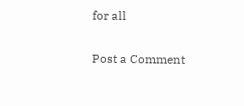for all

Post a Comment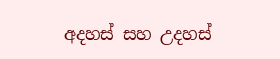අදහස් සහ උදහස්